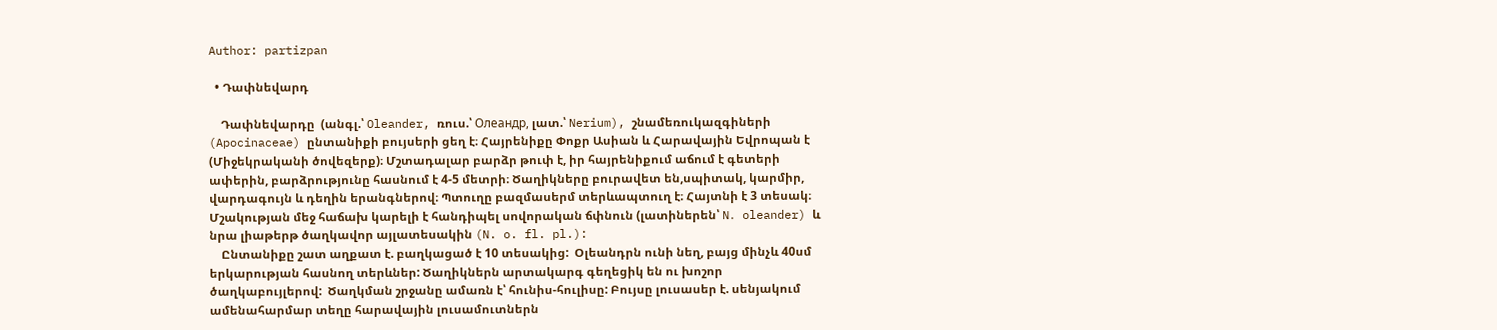Author: partizpan

  • Դափնեվարդ

    Դափնեվարդը  (անգլ.՝ Oleander, ռուս.՝ Олеандр, լատ.՝ Nerium), շնամեռուկազգիների (Apocinaceae) ընտանիքի բույսերի ցեղ է։ Հայրենիքը Փոքր Ասիան և Հարավային Եվրոպան է (Միջեկրականի ծովեզերք)։ Մշտադալար բարձր թուփ է, իր հայրենիքում աճում է գետերի ափերին, բարձրությունը հասնում է 4-5 մետրի։ Ծաղիկները բուրավետ են,սպիտակ, կարմիր, վարդագույն և դեղին երանգներով։ Պտուղը բազմասերմ տերևապտուղ է։ Հայտնի է 3 տեսակ։ Մշակության մեջ հաճախ կարելի է հանդիպել սովորական ճփնուն (լատիներեն՝ N․ oleander) և նրա լիաթերթ ծաղկավոր այլատեսակին (N. o. fl. pl.):
    Ընտանիքը շատ աղքատ է. բաղկացած է 10 տեսակից:  Օլեանդրն ունի նեղ, բայց մինչև 40սմ երկարության հասնող տերևներ: Ծաղիկներն արտակարգ գեղեցիկ են ու խոշոր ծաղկաբույլերով:  Ծաղկման շրջանը ամառն է՝ հունիս-հուլիսը: Բույսը լուսասեր է. սենյակում ամենահարմար տեղը հարավային լուսամուտներն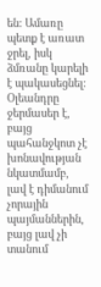են: Ամառը պետք է առատ ջրել, իսկ ձմռանը կարելի է պակասեցնել: Օլեանդրը ջերմասեր է, բայց պահանջկոտ չէ խոնավության նկատմամբ, լավ է դիմանում չորային պայմաններին, բայց լավ չի տանում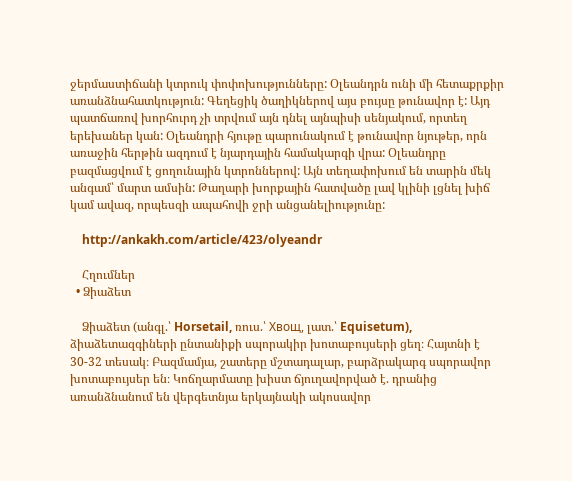ջերմաստիճանի կտրուկ փոփոխությունները: Օլեանդրն ունի մի հետաքրքիր առանձնահատկություն: Գեղեցիկ ծաղիկներով այս բույսը թունավոր է: Այդ պատճառով խորհուրդ չի տրվում այն դնել այնպիսի սենյակում, որտեղ երեխաներ կան: Օլեանդրի հյութը պարունակում է թունավոր նյութեր, որն առաջին հերթին ազդում է նյարդային համակարգի վրա: Օլեանդրը բազմացվում է ցողունային կտրոններով: Այն տեղափոխում են տարին մեկ անգամ՝ մարտ ամսին: Թաղարի խորքային հատվածը լավ կլինի լցնել խիճ կամ ավազ, որպեսզի ապահովի ջրի անցանելիությունը:

    http://ankakh.com/article/423/olyeandr

    Հղումներ
  • Ձիաձետ

    Ձիաձետ (անգլ.՝ Horsetail, ռուս.՝ Хвощ, լատ.՝ Equisetum), ձիաձետազգիների ընտանիքի սպորակիր խոտաբույսերի ցեղ։ Հայտնի է 30-32 տեսակ։ Բազմամյա, շատերը մշտադալար, բարձրակարգ սպորավոր խոտաբույսեր են։ Կոճղարմատը խիստ ճյուղավորված է. դրանից առանձնանում են վերգետնյա երկայնակի ակոսավոր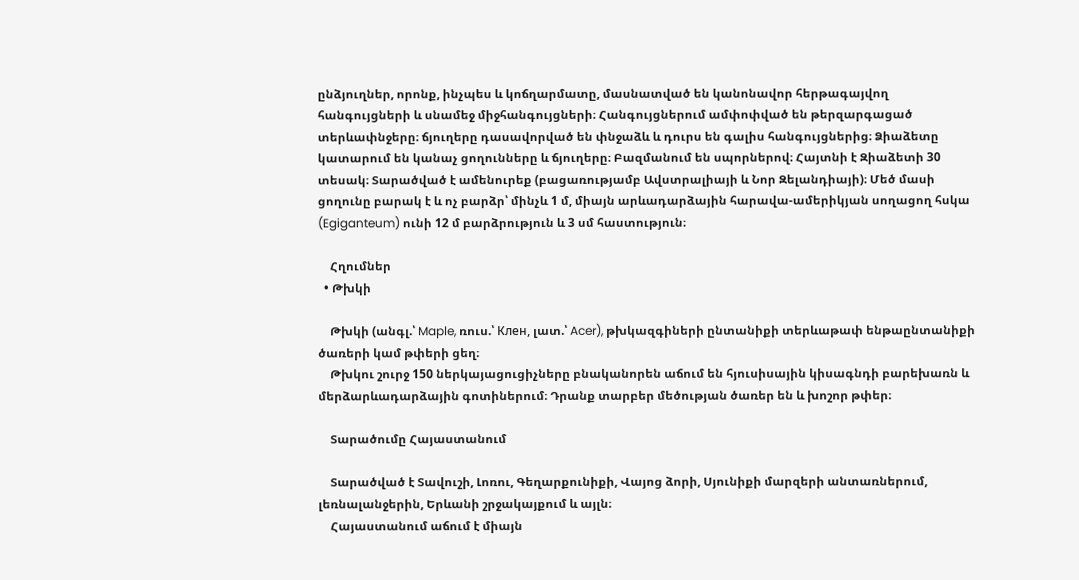ընձյուղներ, որոնք, ինչպես և կոճղարմատը, մասնատված են կանոնավոր հերթագայվող հանգույցների և սնամեջ միջհանգույցների։ Հանգույցներում ամփոփված են թերզարգացած տերևափնջերը։ ճյուղերը դասավորված են փնջաձև և դուրս են գալիս հանգույցներից։ Ձիաձետը կատարում են կանաչ ցողունները և ճյուղերը։ Բազմանում են սպորներով։ Հայտնի է Զիաձետի 30 տեսակ։ Տարածված է ամենուրեք (բացառությամբ Ավստրալիայի և Նոր Զելանդիայի)։ Մեծ մասի ցողունը բարակ է և ոչ բարձր՝ մինչև 1 մ, միայն արևադարձային հարավա-ամերիկյան սողացող հսկա (Egiganteum) ունի 12 մ բարձրություն և 3 սմ հաստություն։

    Հղումներ
  • Թխկի

    Թխկի (անգլ.՝ Maple, ռուս.՝ Клен, լատ.՝ Acer), թխկազգիների ընտանիքի տերևաթափ ենթաընտանիքի ծառերի կամ թփերի ցեղ։
    Թխկու շուրջ 150 ներկայացուցիչները բնականորեն աճում են հյուսիսային կիսագնդի բարեխառն և մերձարևադարձային գոտիներում։ Դրանք տարբեր մեծության ծառեր են և խոշոր թփեր։

    Տարածումը Հայաստանում

    Տարածված է Տավուշի, Լոռու, Գեղարքունիքի, Վայոց ձորի, Սյունիքի մարզերի անտառներում, լեռնալանջերին, Երևանի շրջակայքում և այլն։
    Հայաստանում աճում է միայն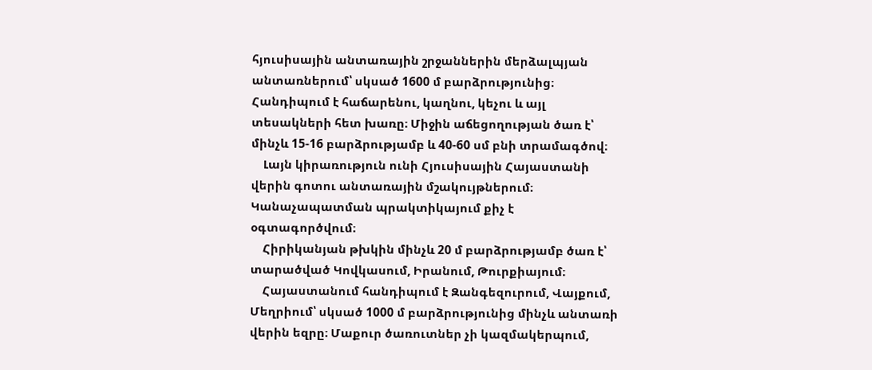հյուսիսային անտառային շրջաններին մերձալպյան անտառներում՝ սկսած 1600 մ բարձրությունից։ Հանդիպում է հաճարենու, կաղնու, կեչու և այլ տեսակների հետ խառը։ Միջին աճեցողության ծառ է՝ մինչև 15-16 բարձրությամբ և 40-60 սմ բնի տրամագծով։
    Լայն կիրառություն ունի Հյուսիսային Հայաստանի վերին գոտու անտառային մշակույթներում։ Կանաչապատման պրակտիկայում քիչ է օգտագործվում։
    Հիրիկանյան թխկին մինչև 20 մ բարձրությամբ ծառ է՝ տարածված Կովկասում, Իրանում, Թուրքիայում։
    Հայաստանում հանդիպում է Զանգեզուրում, Վայքում, Մեղրիում՝ սկսած 1000 մ բարձրությունից մինչև անտառի վերին եզրը։ Մաքուր ծառուտներ չի կազմակերպում,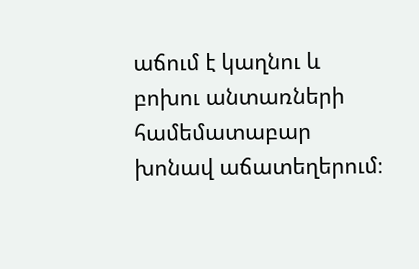աճում է կաղնու և բոխու անտառների համեմատաբար խոնավ աճատեղերում։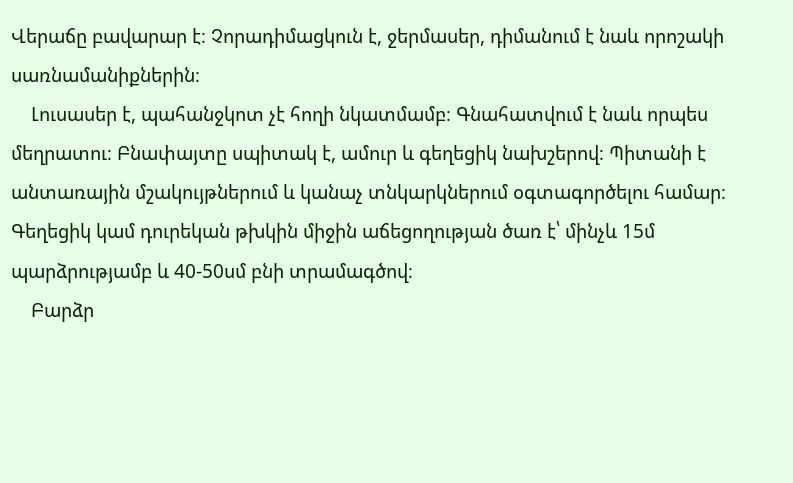Վերաճը բավարար է։ Չորադիմացկուն է, ջերմասեր, դիմանում է նաև որոշակի սառնամանիքներին։
    Լուսասեր է, պահանջկոտ չէ հողի նկատմամբ։ Գնահատվում է նաև որպես մեղրատու։ Բնափայտը սպիտակ է, ամուր և գեղեցիկ նախշերով։ Պիտանի է անտառային մշակույթներում և կանաչ տնկարկներում օգտագործելու համար։ Գեղեցիկ կամ դուրեկան թխկին միջին աճեցողության ծառ է՝ մինչև 15մ պարձրությամբ և 40-50սմ բնի տրամագծով։
    Բարձր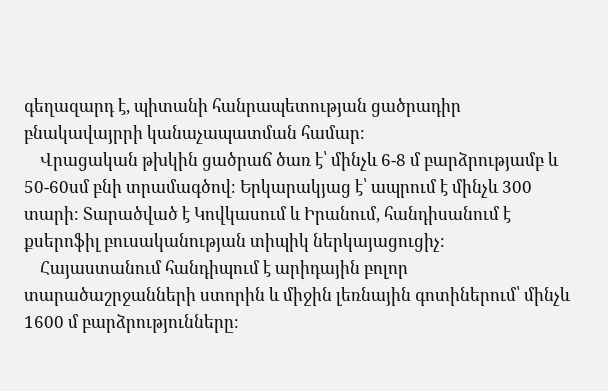գեղազարդ է, պիտանի հանրապետության ցածրադիր բնակավայրրի կանաչապատման համար։
    Վրացական թխկին ցածրաճ ծառ է՝ մինչև 6-8 մ բարձրությամբ և 50-60սմ բնի տրամագծով։ Երկարակյաց է՝ ապրում է մինչև 300 տարի։ Տարածված է Կովկասում և Իրանում, հանդիսանում է քսերոֆիլ բուսականության տիպիկ ներկայացուցիչ։
    Հայաստանում հանդիպում է արիդային բոլոր տարածաշրջանների ստորին և միջին լեռնային գոտիներում՝ մինչև 1600 մ բարձրությունները։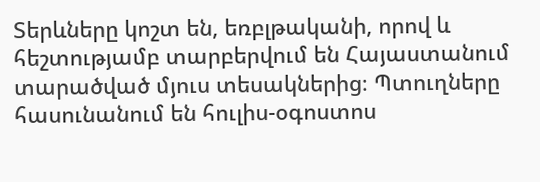Տերևները կոշտ են, եռբլթականի, որով և հեշտությամբ տարբերվում են Հայաստանում տարածված մյուս տեսակներից։ Պտուղները հասունանում են հուլիս-օգոստոս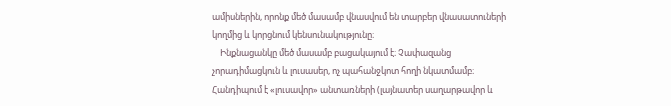ամիսներին, որոնք մեծ մասամբ վնասվում են տարբեր վնասատուների կողմից և կորցնում կենսունակությունը։
    Ինքնացանկը մեծ մասամբ բացակայում է։ Չափազանց չորադիմացկուն և լուսասեր, ոչ պահանջկոտ հողի նկատմամբ։ Հանդիպում է «լուսավոր» անտառների (լայնատեր սաղարթավոր և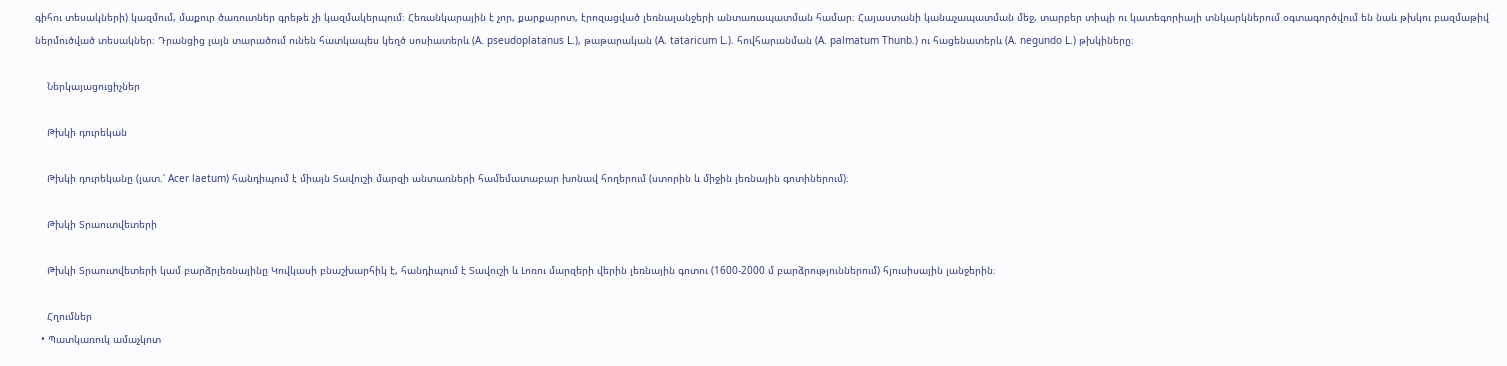գիհու տեսակների) կազմում, մաքուր ծառուտներ գրեթե չի կազմակերպում։ Հեռանկարային է չոր, քարքարոտ, էրոզացված լեռնալանջերի անտառապատման համար։ Հայաստանի կանաչապատման մեջ, տարբեր տիպի ու կատեգորիայի տնկարկներում օգտագործվում են նաև թխկու բազմաթիվ ներմուծված տեսակներ։ Դրանցից լայն տարածում ունեն հատկապես կեղծ սոսիատերև (A. pseudoplatanus L.), թաթարական (A. tataricum L.). հովհարանման (A. palmatum Thunb.) ու հացենատերև (A. negundo L.) թխկիները։

    Ներկայացուցիչներ

    Թխկի դուրեկան

    Թխկի դուրեկանը (լատ.՝ Acer laetum) հանդիպում է միայն Տավուշի մարզի անտառների համեմատաբար խոնավ հողերում (ստորին և միջին լեռնային գոտիներում)։

    Թխկի Տրաուտվետերի

    Թխկի Տրաուտվետերի կամ բարձրլեռնայինը Կովկասի բնաշխարհիկ է, հանդիպում է Տավուշի և Լոռու մարզերի վերին լեռնային գոտու (1600-2000 մ բարձրություններում) հյուսիսային լանջերին։

    Հղումներ
  • Պատկառուկ ամաչկոտ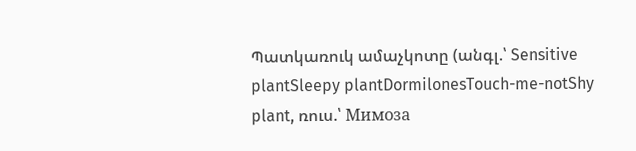Պատկառուկ ամաչկոտը (անգլ.՝ Sensitive plantSleepy plantDormilonesTouch-me-notShy plant, ռուս.՝ Мимоза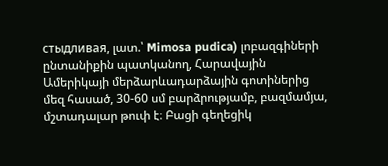стыдливая, լատ.՝ Mimosa pudica) լոբազգիների ընտանիքին պատկանող, Հարավային Ամերիկայի մերձարևադարձային գոտիներից մեզ հասած, 30-60 սմ բարձրությամբ, բազմամյա, մշտադալար թուփ է։ Բացի գեղեցիկ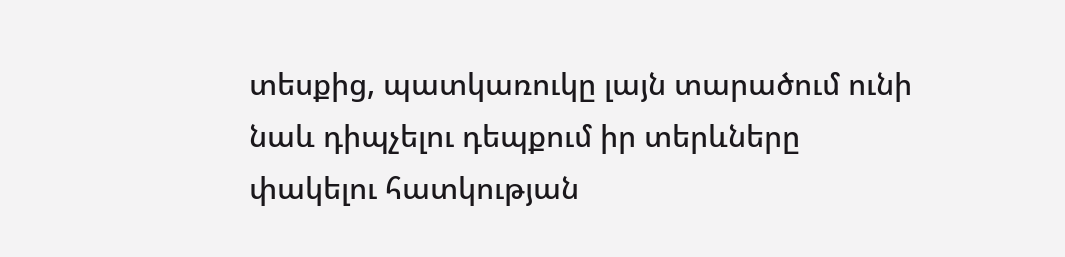տեսքից, պատկառուկը լայն տարածում ունի նաև դիպչելու դեպքում իր տերևները փակելու հատկության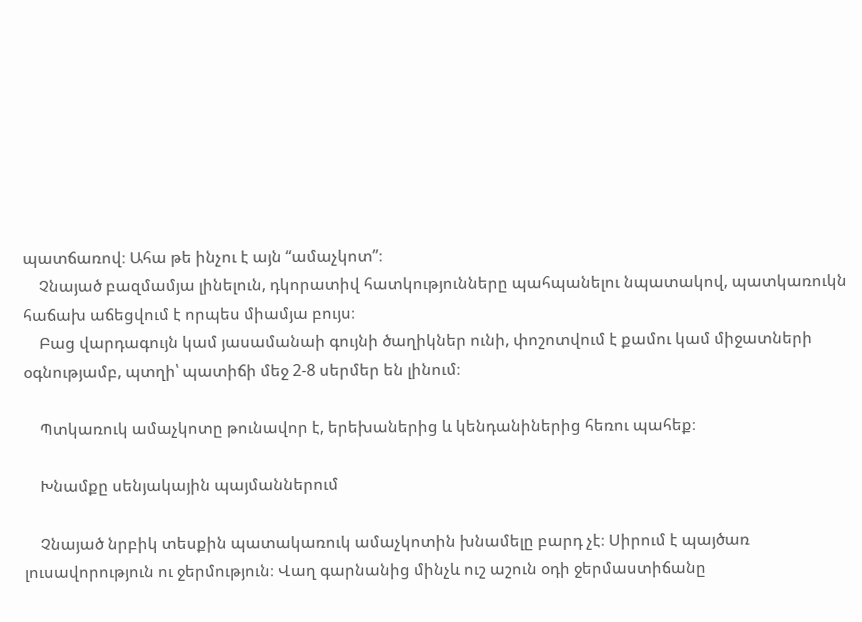պատճառով։ Ահա թե ինչու է այն “ամաչկոտ”։
    Չնայած բազմամյա լինելուն, դկորատիվ հատկությունները պահպանելու նպատակով, պատկառուկն հաճախ աճեցվում է որպես միամյա բույս։
    Բաց վարդագույն կամ յասամանաի գույնի ծաղիկներ ունի, փոշոտվում է քամու կամ միջատների օգնությամբ, պտղի՝ պատիճի մեջ 2-8 սերմեր են լինում։

    Պտկառուկ ամաչկոտը թունավոր է, երեխաներից և կենդանիներից հեռու պահեք։

    Խնամքը սենյակային պայմաններում

    Չնայած նրբիկ տեսքին պատակառուկ ամաչկոտին խնամելը բարդ չէ։ Սիրում է պայծառ լուսավորություն ու ջերմություն։ Վաղ գարնանից մինչև ուշ աշուն օդի ջերմաստիճանը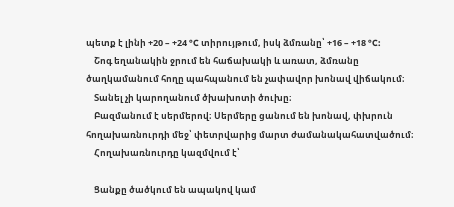պետք է լինի +20 – +24 °C տիրույթում, իսկ ձմռանը՝ +16 – +18 °C:
    Շոգ եղանակին ջրում են հաճախակի և առատ, ձմռանը ծաղկամանում հողը պահպանում են չափավոր խոնավ վիճակում։
    Տանել չի կարողանում ծխախոտի ծուխը։
    Բազմանում է սերմերով։ Սերմերը ցանում են խոնավ, փխրուն հողախառնուրդի մեջ՝ փետրվարից մարտ ժամանակահատվածում։
    Հողախառնուրդը կազմվում է՝

    Ցանքը ծածկում են ապակով կամ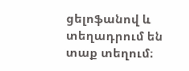ցելոֆանով և տեղադրում են տաք տեղում։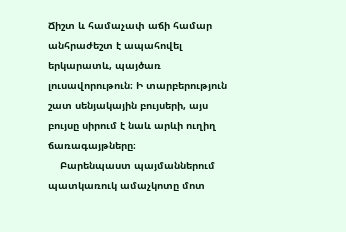Ճիշտ և համաչափ աճի համար անհրաժեշտ է ապահովել երկարատև, պայծառ լուսավորութուն։ Ի տարբերություն շատ սենյակային բույսերի, այս բույսը սիրում է նաև արևի ուղիղ ճառագայթները։
    Բարենպաստ պայմաններում պատկառուկ ամաչկոտը մոտ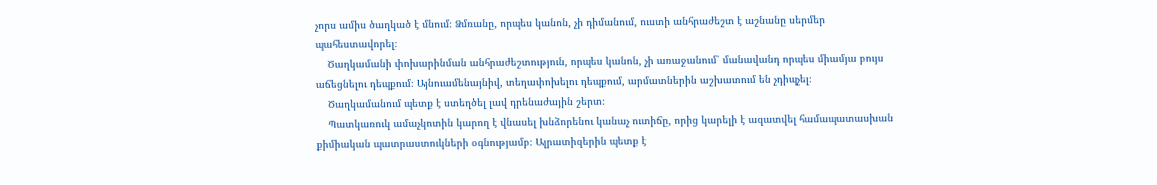չորս ամիս ծաղկած է մնում։ Ձմռանը, որպես կանոն, չի դիմանում, ուստի անհրաժեշտ է աշնանը սերմեր պահեստավորել։
    Ծաղկամանի փոխարինման անհրաժեշտություն, որպես կանոն, չի առաջանում՝ մանավանդ որպես միամյա բույս աճեցնելու դեպքում։ Այնուամենայնիվ, տեղափոխելու դեպքում, արմատներին աշխատում են չդիպչել։
    Ծաղկամանում պետք է ստեղծել լավ դրենաժային շերտ։
    Պատկառուկ ամաչկոտին կարող է վնասել խնձորենու կանաչ ուտիճը, որից կարելի է ազատվել համապատասխան քիմիական պատրաստուկների օգնությամբ։ Ալրատիզերին պետք է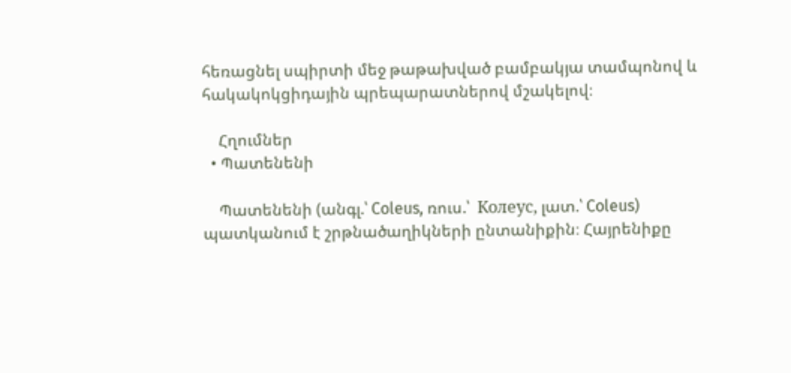հեռացնել սպիրտի մեջ թաթախված բամբակյա տամպոնով և հակակոկցիդային պրեպարատներով մշակելով։

    Հղումներ
  • Պատենենի

    Պատենենի (անգլ.՝ Coleus, ռուս.՝  Колеус, լատ.՝ Coleus) պատկանում է շրթնածաղիկների ընտանիքին։ Հայրենիքը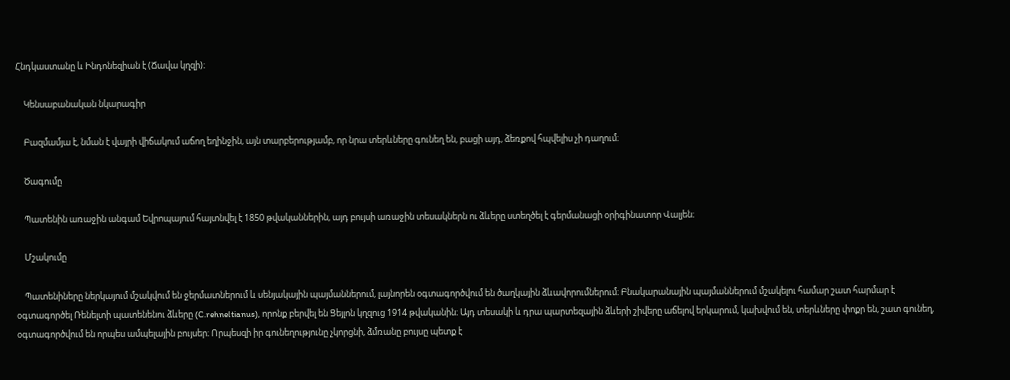Հնդկաստանը և Ինդոնեզիան է (Ճավա կղզի)։

    Կենսաբանական նկարագիր

    Բազմամյա է, նման է վայրի վիճակում աճող եղինջին, այն տարբերությամբ, որ նրա տերևները գունեղ են, բացի այդ, ձեռքով հպվելիս չի դաղում։

    Ծագումը

    Պատենին առաջին անգամ Եվրոպայում հայտնվել է 1850 թվականներին, այդ բույսի առաջին տեսակներն ու ձևերը ստեղծել է գերմանացի օրիգինատոր Վալյեն։

    Մշակումը

    Պատենիները ներկայում մշակվում են ջերմատներում և սենյակային պայմաններում, լայնորեն օգտագործվում են ծաղկային ձևավորումներում։ Բնակարանային պայմաններում մշակելու համար շատ հարմար է օգտագործել Ռենելտի պատենենու ձևերը (C.rehneltianus), որոնք բերվել են Ցեյլոն կղզուց 1914 թվականին։ Այդ տեսակի և դրա պարտեզային ձևերի շիվերը աճելով երկարում, կախվում են, տերևները փոքր են, շատ գունեղ, օգտագործվում են որպես ամպելային բույսեր։ Որպեսզի իր գունեղությունը չկորցնի, ձմռանը բույսը պետք է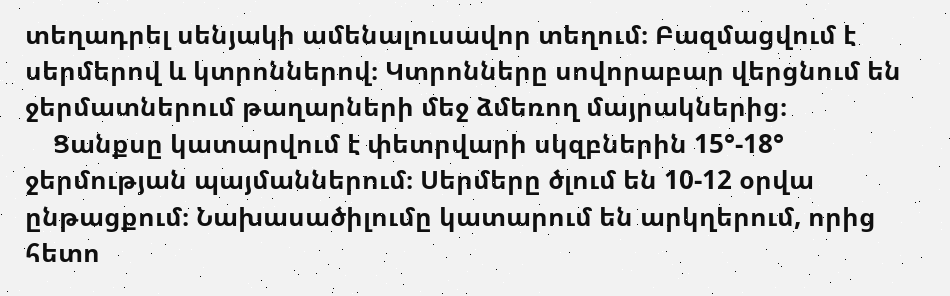տեղադրել սենյակի ամենալուսավոր տեղում։ Բազմացվում է սերմերով և կտրոններով։ Կտրոնները սովորաբար վերցնում են ջերմատներում թաղարների մեջ ձմեռող մայրակներից։
    Ցանքսը կատարվում է փետրվարի սկզբներին 15°-18° ջերմության պայմաններում։ Սերմերը ծլում են 10-12 օրվա ընթացքում։ Նախասածիլումը կատարում են արկղերում, որից հետո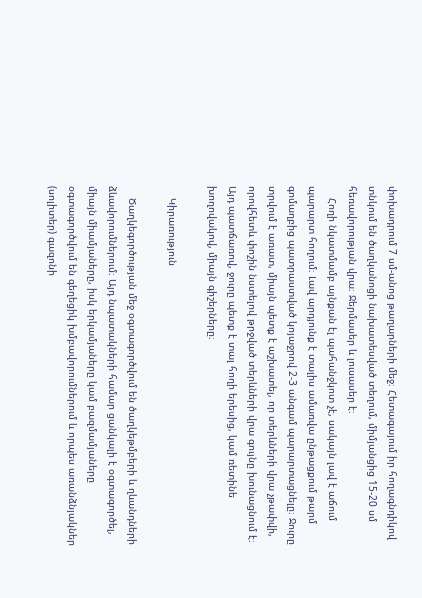փոխադրում 7 սմ-անոց թաղարների մեջ։ Հետագայում իր հողագնդիկով տնկում են ծաղկանոցի նախատեսված տեղում, միմյանցից 15-20 սմ հեռավորության վրա։ Ջերմասեր և լուսասեր է։
    Հողի նկատմամբ այնքան էլ պահանջկոտ չէ, սակայն լավ է աճում պարարտ հողում։ Լավ արդյունք է տալիս ամառվա ընթացքում թարմ գոմաղբից պատրաստված կոյաջրով 2-3 անգամ պարարտացնելը։ Ջուրը տրվում է առատ, միայն պետք է աշխատել, որ տերևների վրա չթափվի, որովհետև փոշին նստելով թրջված տերևների վրա գույնը խունացնում է։ Այդ պատճառով, ջուրը պետք է տալ հողի երեսից, կամ ռետինե խողովակով, միայն գիշերները։

    Կիրառություն

    Ծաղկեգործության մեջ օգտագործվում են ծաղկեթմբերի և ղևանդների ձևավորումներում։ Այդ նպատակների համար ցանկալի է օգտագործել, միայն միամյաները, իսկ երկամյաները կամ բազմամյաները օգտագործվում են գեղեցիկ խմբավորումներում և որպես առանձնյակներ (սոլիտեր) գազոնի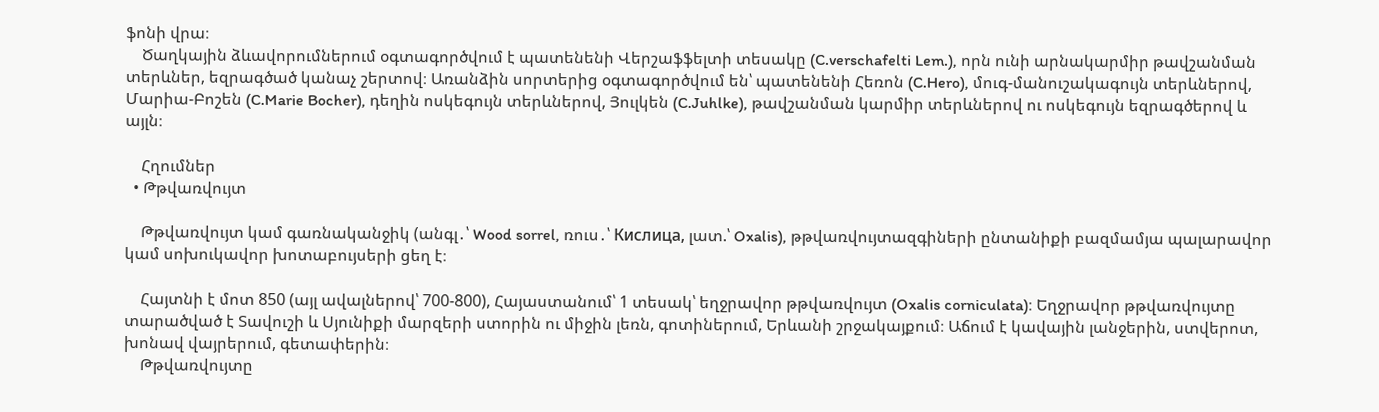ֆոնի վրա։
    Ծաղկային ձևավորումներում օգտագործվում է պատենենի Վերշաֆֆելտի տեսակը (C.verschafelti Lem.), որն ունի արնակարմիր թավշանման տերևներ, եզրագծած կանաչ շերտով։ Առանձին սորտերից օգտագործվում են՝ պատենենի Հեռոն (C.Hero), մուգ-մանուշակագույն տերևներով, Մարիա-Բոշեն (C.Marie Bocher), դեղին ոսկեգույն տերևներով, Յուլկեն (C.Juhlke), թավշանման կարմիր տերևներով ու ոսկեգույն եզրագծերով և այլն։

    Հղումներ
  • Թթվառվույտ

    Թթվառվույտ կամ գառնականջիկ (անգլ․՝ Wood sorrel, ռուս․՝ Кислица, լատ.՝ Oxalis), թթվառվույտազգիների ընտանիքի բազմամյա պալարավոր կամ սոխուկավոր խոտաբույսերի ցեղ է։

    Հայտնի է մոտ 850 (այլ ավալներով՝ 700-800), Հայաստանում՝ 1 տեսակ՝ եղջրավոր թթվառվույտ (Oxalis corniculata)։ Եղջրավոր թթվառվույտը տարածված է Տավուշի և Սյունիքի մարզերի ստորին ու միջին լեռն, գոտիներում, Երևանի շրջակայքում։ Աճում է կավային լանջերին, ստվերոտ, խոնավ վայրերում, գետափերին։
    Թթվառվույտը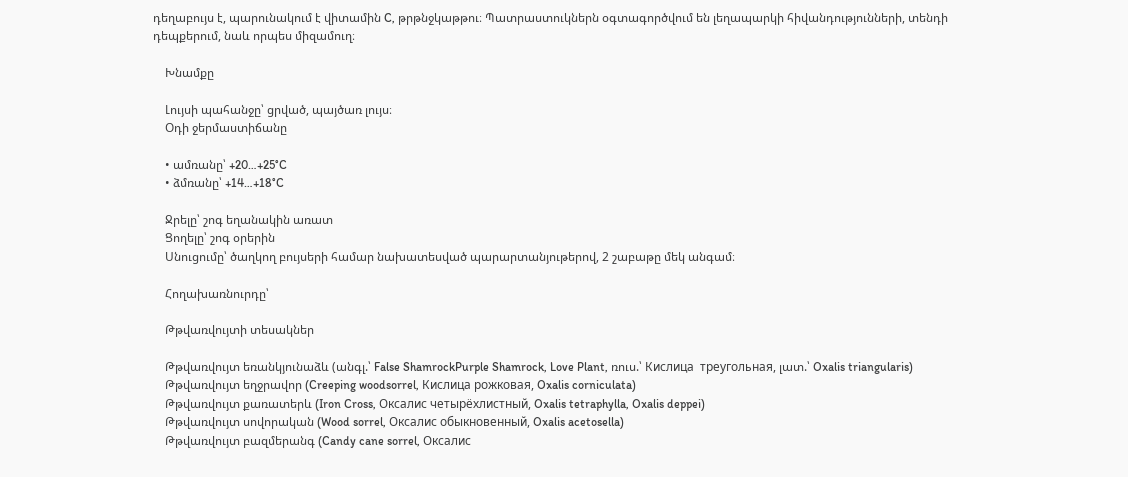դեղաբույս է, պարունակում է վիտամին C, թրթնջկաթթու։ Պատրաստուկներն օգտագործվում են լեղապարկի հիվանդությունների, տենդի դեպքերում, նաև որպես միզամուղ։

    Խնամքը

    Լույսի պահանջը՝ ցրված, պայծառ լույս։
    Օդի ջերմաստիճանը

    • ամռանը՝ +20…+25°C
    • ձմռանը՝ +14…+18°C

    Ջրելը՝ շոգ եղանակին առատ
    Ցողելը՝ շոգ օրերին
    Սնուցումը՝ ծաղկող բույսերի համար նախատեսված պարարտանյութերով, 2 շաբաթը մեկ անգամ։

    Հողախառնուրդը՝

    Թթվառվույտի տեսակներ

    Թթվառվույտ եռանկյունաձև (անգլ.՝ False ShamrockPurple Shamrock, Love Plant, ռուս.՝ Кислица  треугольная, լատ.՝ Oxalis triangularis)
    Թթվառվույտ եղջրավոր (Creeping woodsorrel, Кислица рожковая, Oxalis corniculata)
    Թթվառվույտ քառատերև (Iron Cross, Оксалис четырёхлистный, Oxalis tetraphylla, Oxalis deppei)
    Թթվառվույտ սովորական (Wood sorrel, Оксалис обыкновенный, Oxalis acetosella)
    Թթվառվույտ բազմերանգ (Candy cane sorrel, Оксалис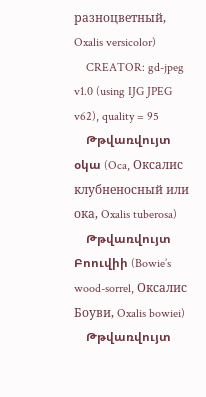разноцветный, Oxalis versicolor)
    CREATOR: gd-jpeg v1.0 (using IJG JPEG v62), quality = 95
    Թթվառվույտ օկա (Oca, Оксалис клубненосный или ока, Oxalis tuberosa)
    Թթվառվույտ Բոուվիի (Bowie’s wood-sorrel, Оксалис Боуви, Oxalis bowiei)
    Թթվառվույտ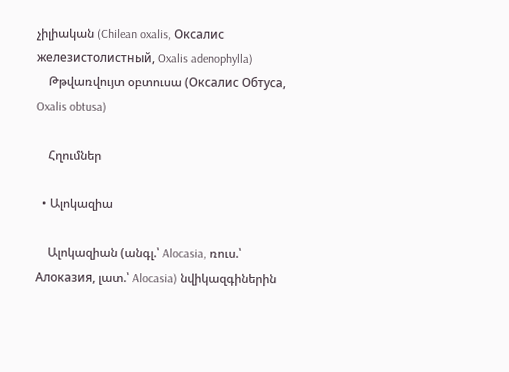չիլիական (Chilean oxalis, Оксалис железистолистный, Oxalis adenophylla)
    Թթվառվույտ օբտուսա (Оксалис Обтуса, Oxalis obtusa)

    Հղումներ

  • Ալոկազիա

    Ալոկազիան (անգլ.՝ Alocasia, ռուս.՝ Алоказия, լատ.՝ Alocasia) նվիկազգիներին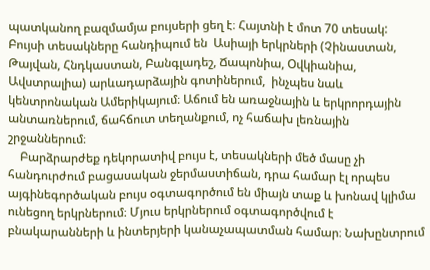պատկանող բազմամյա բույսերի ցեղ է։ Հայտնի է մոտ 70 տեսակ: Բույսի տեսակները հանդիպում են  Ասիայի երկրների (Չինաստան, Թայվան, Հնդկաստան, Բանգլադեշ, Ճապոնիա, Օվկիանիա, Ավստրալիա) արևադարձային գոտիներում,  ինչպես նաև կենտրոնական Ամերիկայում։ Աճում են առաջնային և երկրորդային անտառներում, ճահճուտ տեղանքում, ոչ հաճախ լեռնային շրջաններում։
    Բարձրարժեք դեկորատիվ բույս է, տեսակների մեծ մասը չի հանդուրժում բացասական ջերմաստիճան, դրա համար էլ որպես այգինեգործական բույս օգտագործում են միայն տաք և խոնավ կլիմա ունեցող երկրներում։ Մյուս երկրներում օգտագործվում է բնակարանների և ինտերյերի կանաչապատման համար։ Նախընտրում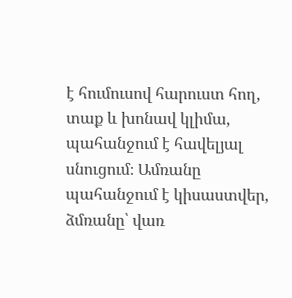է հումուսով հարուստ հող, տաք և խոնավ կլիմա, պահանջում է հավելյալ սնուցում։ Ամռանը պահանջում է կիսաստվեր, ձմռանը՝ վառ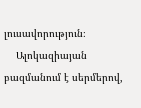լուսավորություն։
    Ալոկազիայան բազմանում է սերմերով,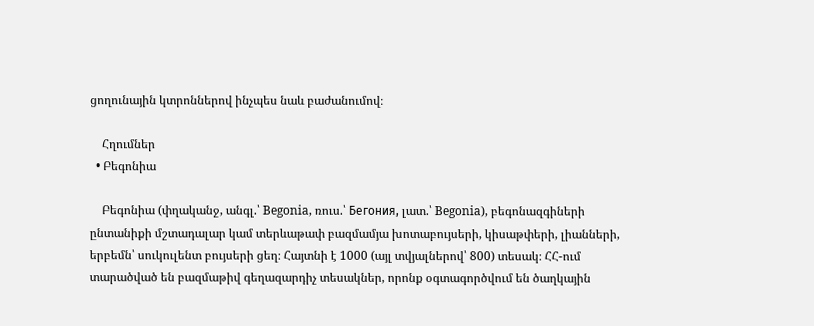ցողունային կտրոններով ինչպես նաև բաժանումով։

    Հղումներ
  • Բեգոնիա

    Բեգոնիա (փղականջ, անգլ.՝ Begonia, ռուս.՝ Бегония, լատ.՝ Begonia), բեգոնազգիների ընտանիքի մշտադալար կամ տերևաթափ բազմամյա խոտաբույսերի, կիսաթփերի, լիանների, երբեմն՝ սուկուլենտ բույսերի ցեղ։ Հայտնի է 1000 (այլ տվյալներով՝ 800) տեսակ։ ՀՀ-ում տարածված են բազմաթիվ գեղազարդիչ տեսակներ, որոնք օգտագործվում են ծաղկային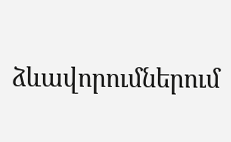ձևավորումներում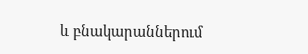և բնակարաններում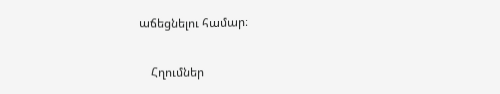աճեցնելու համար։

    Հղումներ